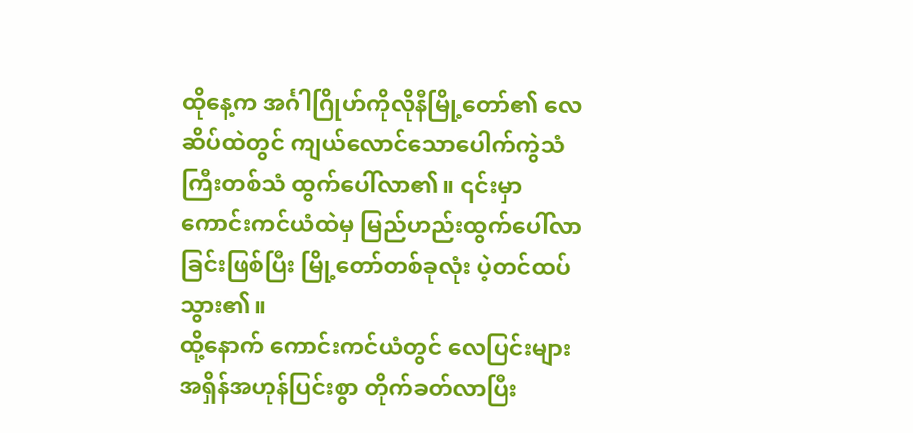ထိုနေ့က အင်္ဂါဂြိုဟ်ကိုလိုနီမြို့တော်၏ လေဆိပ်ထဲတွင် ကျယ်လောင်သောပေါက်ကွဲသံကြီးတစ်သံ ထွက်ပေါ်လာ၏။ ၎င်းမှာ ကောင်းကင်ယံထဲမှ မြည်ဟည်းထွက်ပေါ်လာခြင်းဖြစ်ပြီး မြို့တော်တစ်ခုလုံး ပဲ့တင်ထပ်သွား၏။
ထို့နောက် ကောင်းကင်ယံတွင် လေပြင်းများ အရှိန်အဟုန်ပြင်းစွာ တိုက်ခတ်လာပြီး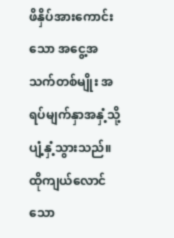ဖိနှိပ်အားကောင်းသော အငွေ့အသက်တစ်မျိုး အရပ်မျက်နှာအနှံ့သို့ ပျံ့နှံ့သွားသည်။
ထိုကျယ်လောင်သော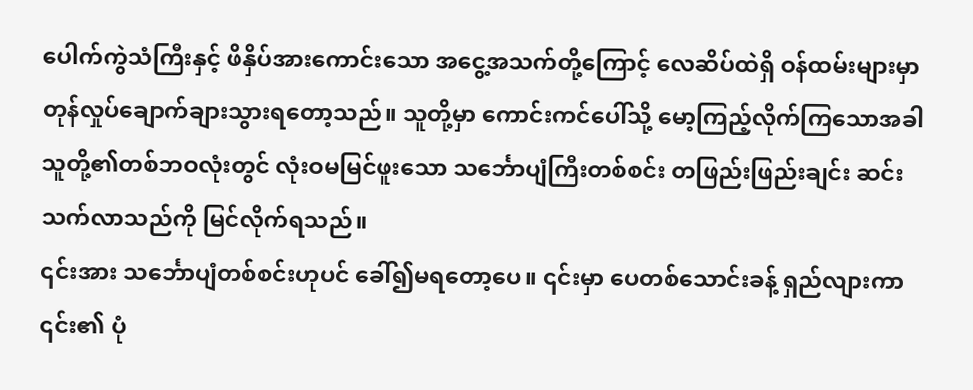ပေါက်ကွဲသံကြီးနှင့် ဖိနှိပ်အားကောင်းသော အငွေ့အသက်တို့ကြောင့် လေဆိပ်ထဲရှိ ဝန်ထမ်းများမှာ တုန်လှုပ်ချောက်ချားသွားရတော့သည်။ သူတို့မှာ ကောင်းကင်ပေါ်သို့ မော့ကြည့်လိုက်ကြသောအခါ သူတို့၏တစ်ဘဝလုံးတွင် လုံးဝမမြင်ဖူးသော သင်္ဘောပျံကြီးတစ်စင်း တဖြည်းဖြည်းချင်း ဆင်းသက်လာသည်ကို မြင်လိုက်ရသည်။
၎င်းအား သင်္ဘောပျံတစ်စင်းဟုပင် ခေါ်၍မရတော့ပေ။ ၎င်းမှာ ပေတစ်သောင်းခန့် ရှည်လျားကာ ၎င်း၏ ပုံ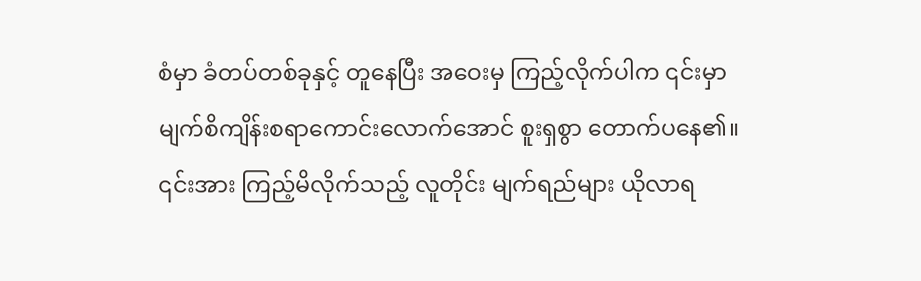စံမှာ ခံတပ်တစ်ခုနှင့် တူနေပြီး အဝေးမှ ကြည့်လိုက်ပါက ၎င်းမှာ မျက်စိကျိန်းစရာကောင်းလောက်အောင် စူးရှစွာ တောက်ပနေ၏။ ၎င်းအား ကြည့်မိလိုက်သည့် လူတိုင်း မျက်ရည်များ ယိုလာရ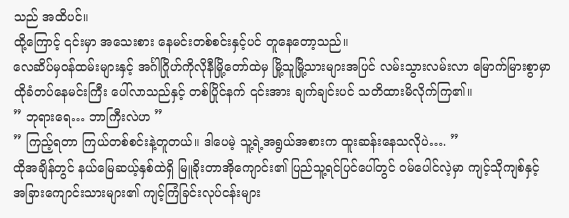သည် အထိပင်။
ထို့ကြောင့် ၎င်းမှာ အသေးစား နေမင်းတစ်စင်းနှင့်ပင် တူနေတော့သည်။
လေဆိပ်မှဝန်ထမ်းများနှင့် အင်္ဂါဂြိုဟ်ကိုလိုနီမြို့တော်ထဲမှ မြို့သူမြို့သားများအပြင် လမ်းသွားလမ်းလာ မြောက်မြားစွာမှာ ထိုခံတပ်နေမင်းကြီး ပေါ်လာသည်နှင့် တစ်ပြိုင်နက် ၎င်းအား ချက်ချင်းပင် သတိထားမိလိုက်ကြ၏။
” ဘုရားရေ… ဘာကြီးလဲဟ ”
” ကြည့်ရတာ ကြယ်တစ်စင်းနဲ့တူတယ်။ ဒါပေမဲ့ သူ့ရဲ့အရွယ်အစားက ထူးဆန်းနေသလိုပဲ…. ”
ထိုအချိန်တွင် နယ်မြေဆယ့်နှစ်ထဲရှိ မြူခိုးတာအိုကျောင်း၏ ပြည်သူ့ရင်ပြင်ပေါ်တွင် ဝမ်ပေါင်လဲ့မှာ ကျင့်သိုကျစ်နှင့် အခြားကျောင်းသားများ၏ ကျင့်ကြံခြင်းလုပ်ငန်းများ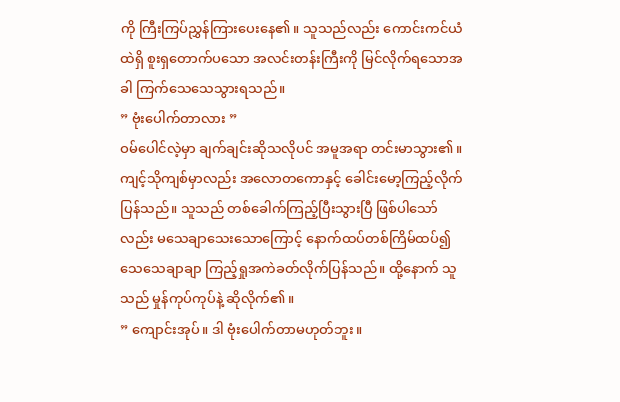ကို ကြီးကြပ်ညွှန်ကြားပေးနေ၏။ သူသည်လည်း ကောင်းကင်ယံထဲရှိ စူးရှတောက်ပသော အလင်းတန်းကြီးကို မြင်လိုက်ရသောအခါ ကြက်သေသေသွားရသည်။
” ဗုံးပေါက်တာလား ”
ဝမ်ပေါင်လဲ့မှာ ချက်ချင်းဆိုသလိုပင် အမူအရာ တင်းမာသွား၏။ ကျင့်သိုကျစ်မှာလည်း အလောတကောနှင့် ခေါင်းမော့ကြည့်လိုက်ပြန်သည်။ သူသည် တစ်ခေါက်ကြည့်ပြီးသွားပြီ ဖြစ်ပါသော်လည်း မသေချာသေးသောကြောင့် နောက်ထပ်တစ်ကြိမ်ထပ်၍ သေသေချာချာ ကြည့်ရှုအကဲခတ်လိုက်ပြန်သည်။ ထို့နောက် သူသည် မှုန်ကုပ်ကုပ်နဲ့ ဆိုလိုက်၏။
” ကျောင်းအုပ်။ ဒါ ဗုံးပေါက်တာမဟုတ်ဘူး။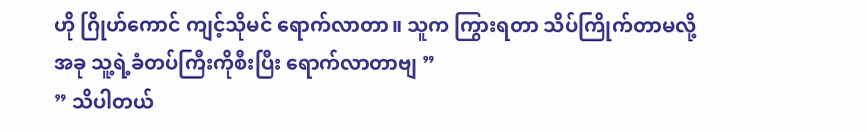ဟို ဂြိုဟ်ကောင် ကျင့်သိုမင် ရောက်လာတာ။ သူက ကြွားရတာ သိပ်ကြိုက်တာမလို့ အခု သူ့ရဲ့ခံတပ်ကြီးကိုစီးပြီး ရောက်လာတာဗျ ”
” သိပါတယ်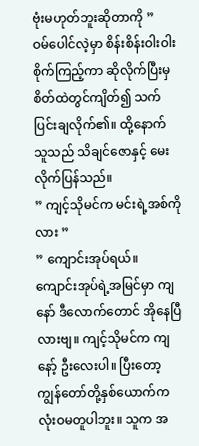ဗုံးမဟုတ်ဘူးဆိုတာကို ”
ဝမ်ပေါင်လဲ့မှာ စိန်းစိန်းဝါးဝါး စိုက်ကြည့်ကာ ဆိုလိုက်ပြီးမှ စိတ်ထဲတွင်ကျိတ်၍ သက်ပြင်းချလိုက်၏။ ထို့နောက် သူသည် သိချင်ဇောနှင့် မေးလိုက်ပြန်သည်။
” ကျင့်သိုမင်က မင်းရဲ့အစ်ကိုလား ”
” ကျောင်းအုပ်ရယ်။ ကျောင်းအုပ်ရဲ့အမြင်မှာ ကျနော် ဒီလောက်တောင် အိုနေပြီလားဗျ။ ကျင့်သိုမင်က ကျနော့် ဦးလေးပါ။ ပြီးတော့ ကျွန်တော်တို့နှစ်ယောက်က လုံးဝမတူပါဘူး။ သူက အ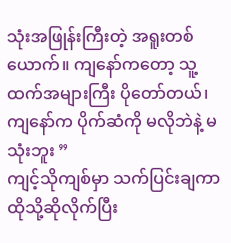သုံးအဖြုန်းကြီးတဲ့ အရူးတစ်ယောက်။ ကျနော်ကတော့ သူ့ထက်အများကြီး ပိုတော်တယ်၊ ကျနော်က ပိုက်ဆံကို မလိုဘဲနဲ့ မသုံးဘူး ”
ကျင့်သိုကျစ်မှာ သက်ပြင်းချကာ ထိုသို့ဆိုလိုက်ပြီး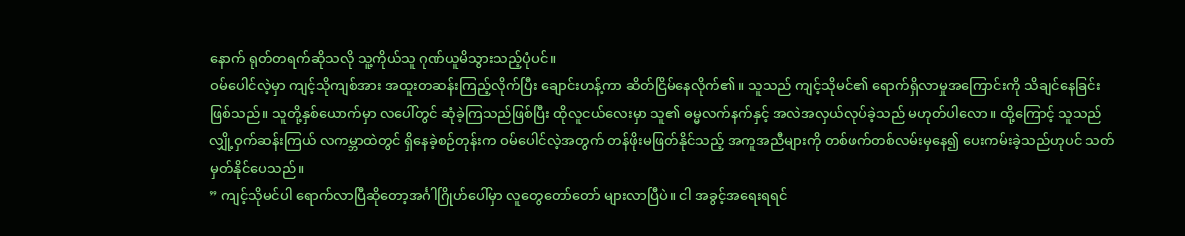နောက် ရုတ်တရက်ဆိုသလို သူ့ကိုယ်သူ ဂုဏ်ယူမိသွားသည့်ပုံပင်။
ဝမ်ပေါင်လဲ့မှာ ကျင့်သိုကျစ်အား အထူးတဆန်းကြည့်လိုက်ပြီး ချောင်းဟန့်ကာ ဆိတ်ငြိမ်နေလိုက်၏။ သူသည် ကျင့်သိုမင်၏ ရောက်ရှိလာမှုအကြောင်းကို သိချင်နေခြင်းဖြစ်သည်။ သူတို့နှစ်ယောက်မှာ လပေါ်တွင် ဆုံခဲ့ကြသည်ဖြစ်ပြီး ထိုလူငယ်လေးမှာ သူ၏ ဓမ္မလက်နက်နှင့် အလဲအလှယ်လုပ်ခဲ့သည် မဟုတ်ပါလော။ ထို့ကြောင့် သူသည် လျှို့ဝှက်ဆန်းကြယ် လကမ္ဘာထဲတွင် ရှိနေခဲ့စဉ်တုန်းက ဝမ်ပေါင်လဲ့အတွက် တန်ဖိုးမဖြတ်နိုင်သည့် အကူအညီများကို တစ်ဖက်တစ်လမ်းမှနေ၍ ပေးကမ်းခဲ့သည်ဟုပင် သတ်မှတ်နိုင်ပေသည်။
” ကျင့်သိုမင်ပါ ရောက်လာပြီဆိုတော့အင်္ဂါဂြိုဟ်ပေါ်မှာ လူတွေတော်တော် များလာပြီပဲ။ ငါ အခွင့်အရေးရရင်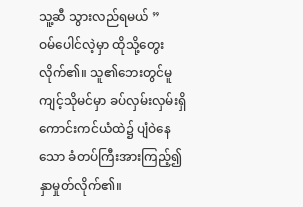သူ့ဆီ သွားလည်ရမယ် ”
ဝမ်ပေါင်လဲ့မှာ ထိုသို့တွေးလိုက်၏။ သူ၏ဘေးတွင်မူ ကျင့်သိုမင်မှာ ခပ်လှမ်းလှမ်းရှိ ကောင်းကင်ယံထဲ၌ ပျံဝဲနေသော ခံတပ်ကြီးအားကြည့်၍ နှာမှုတ်လိုက်၏။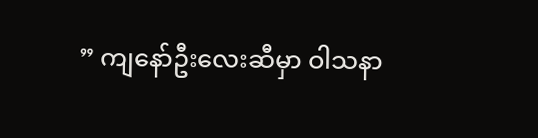” ကျနော်ဦးလေးဆီမှာ ဝါသနာ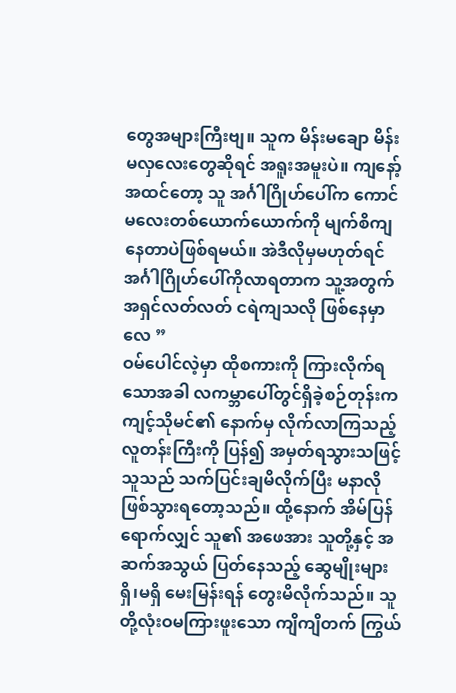တွေအများကြီးဗျ။ သူက မိန်းမချော မိန်းမလှလေးတွေဆိုရင် အရူးအမူးပဲ။ ကျနော့်အထင်တော့ သူ အင်္ဂါဂြိုဟ်ပေါ်က ကောင်မလေးတစ်ယောက်ယောက်ကို မျက်စိကျနေတာပဲဖြစ်ရမယ်။ အဲဒီလိုမှမဟုတ်ရင် အင်္ဂါဂြိုဟ်ပေါ်ကိုလာရတာက သူ့အတွက် အရှင်လတ်လတ် ငရဲကျသလို ဖြစ်နေမှာလေ ”
ဝမ်ပေါင်လဲ့မှာ ထိုစကားကို ကြားလိုက်ရသောအခါ လကမ္ဘာပေါ်တွင်ရှိခဲ့စဉ်တုန်းက ကျင့်သိုမင်၏ နောက်မှ လိုက်လာကြသည့် လူတန်းကြီးကို ပြန်၍ အမှတ်ရသွားသဖြင့် သူသည် သက်ပြင်းချမိလိုက်ပြီး မနာလိုဖြစ်သွားရတော့သည်။ ထို့နောက် အိမ်ပြန်ရောက်လျှင် သူ၏ အဖေအား သူတို့နှင့် အဆက်အသွယ် ပြတ်နေသည့် ဆွေမျိုးများ ရှိ၊မရှိ မေးမြန်းရန် တွေးမိလိုက်သည်။ သူတို့လုံးဝမကြားဖူးသော ကျိကျိတက် ကြွယ်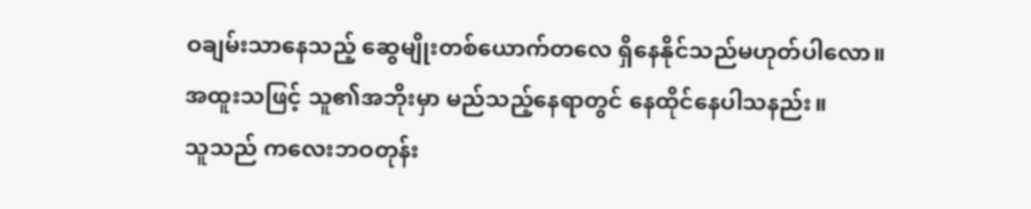ဝချမ်းသာနေသည့် ဆွေမျိုးတစ်ယောက်တလေ ရှိနေနိုင်သည်မဟုတ်ပါလော။
အထူးသဖြင့် သူ၏အဘိုးမှာ မည်သည့်နေရာတွင် နေထိုင်နေပါသနည်း။
သူသည် ကလေးဘဝတုန်း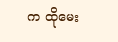က ထိုမေး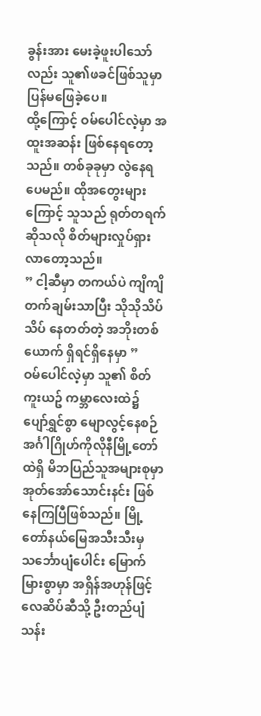ခွန်းအား မေးခဲ့ဖူးပါသော်လည်း သူ၏ဖခင်ဖြစ်သူမှာ ပြန်မဖြေခဲ့ပေ။
ထို့ကြောင့် ဝမ်ပေါင်လဲ့မှာ အထူးအဆန်း ဖြစ်နေရတော့သည်။ တစ်ခုခုမှာ လွဲနေရပေမည်။ ထိုအတွေးများကြောင့် သူသည် ရုတ်တရက်ဆိုသလို စိတ်များလှုပ်ရှားလာတော့သည်။
” ငါ့ဆီမှာ တကယ်ပဲ ကျိကျိတက်ချမ်းသာပြီး သိုသိုသိပ်သိပ် နေတတ်တဲ့ အဘိုးတစ်ယောက် ရှိရင်ရှိနေမှာ ”
ဝမ်ပေါင်လဲ့မှာ သူ၏ စိတ်ကူးယဥ် ကမ္ဘာလေးထဲ၌ ပျော်ရွှင်စွာ မျောလွင့်နေစဉ် အင်္ဂါဂြိုဟ်ကိုလိုနီမြို့တော်ထဲရှိ မိဘပြည်သူအများစုမှာ အုတ်အော်သောင်းနင်း ဖြစ်နေကြပြီဖြစ်သည်။ မြို့တော်နယ်မြေအသီးသီးမှ သင်္ဘောပျံပေါင်း မြောက်မြားစွာမှာ အရှိန်အဟုန်ဖြင့် လေဆိပ်ဆီသို့ ဦးတည်ပျံသန်း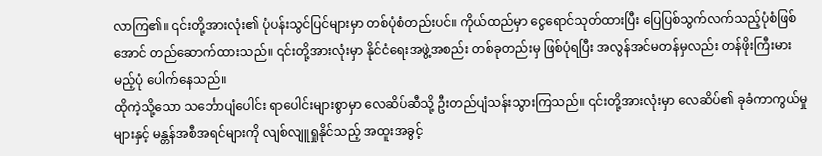လာကြ၏။ ၎င်းတို့အားလုံး၏ ပုံပန်းသွင်ပြင်များမှာ တစ်ပုံစံတည်းပင်။ ကိုယ်ထည်မှာ ငွေရောင်သုတ်ထားပြီး ပြေပြစ်သွက်လက်သည့်ပုံစံဖြစ်အောင် တည်ဆောက်ထားသည်။ ၎င်းတို့အားလုံးမှာ နိုင်ငံရေးအဖွဲ့အစည်း တစ်ခုတည်းမှ ဖြစ်ပုံရပြီး အလွန်အင်မတန်မှလည်း တန်ဖိုးကြီးမားမည့်ပုံ ပေါက်နေသည်။
ထိုကဲ့သို့သော သင်္ဘောပျံပေါင်း ရာပေါင်းများစွာမှာ လေဆိပ်ဆီသို့ ဦးတည်ပျံသန်းသွားကြသည်။ ၎င်းတို့အားလုံးမှာ လေဆိပ်၏ ခုခံကာကွယ်မှုများနှင့် မန္တန်အစီအရင်များကို လျစ်လျူရှုနိုင်သည့် အထူးအခွင့်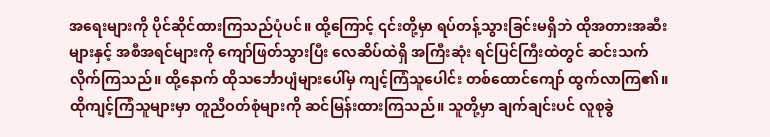အရေးများကို ပိုင်ဆိုင်ထားကြသည်ပုံပင်။ ထို့ကြောင့် ၎င်းတို့မှာ ရပ်တန့်သွားခြင်းမရှိဘဲ ထိုအတားအဆီးများနှင့် အစီအရင်များကို ကျော်ဖြတ်သွားပြီး လေဆိပ်ထဲရှိ အကြီးဆုံး ရင်ပြင်ကြီးထဲတွင် ဆင်းသက်လိုက်ကြသည်။ ထို့နောက် ထိုသင်္ဘောပျံများပေါ်မှ ကျင့်ကြံသူပေါင်း တစ်ထောင်ကျော် ထွက်လာကြ၏။
ထိုကျင့်ကြံသူများမှာ တူညီဝတ်စုံများကို ဆင်မြန်းထားကြသည်။ သူတို့မှာ ချက်ချင်းပင် လူစုခွဲ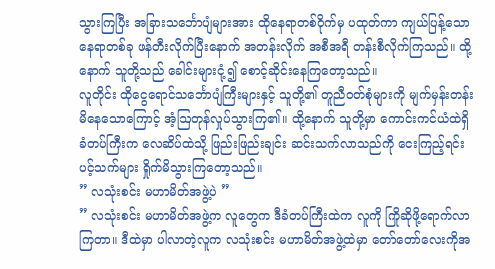သွားကြပြီး အခြားသင်္ဘောပျံများအား ထိုနေရာတစ်ဝိုက်မှ ပထုတ်ကာ ကျယ်ပြန့်သော နေရာတစ်ခု ဖန်တီးလိုက်ပြီးနောက် အတန်းလိုက် အစီအရီ တန်းစီလိုက်ကြသည်။ ထို့နောက် သူတို့သည် ခေါင်းများငုံ့၍ စောင့်ဆိုင်းနေကြတော့သည်။
လူတိုင်း ထိုငွေရောင်သင်္ဘောပျံကြီးများနှင့် သူတို့၏ တူညီဝတ်စုံများကို မျက်မှန်းတန်းမိနေသောကြောင့် အံ့ဩတုန်လှုပ်သွားကြ၏။ ထို့နောက် သူတို့မှာ ကောင်းကင်ယံထဲရှိ ခံတပ်ကြီးက လေဆိပ်ထဲသို့ ဖြည်းဖြည်းချင်း ဆင်းသက်လာသည်ကို ငေးကြည့်ရင်း ပင့်သက်များ ရှိုက်မိသွားကြတော့သည်။
” လသုံးစင်း မဟာမိတ်အဖွဲ့ပဲ ”
” လသုံးစင်း မဟာမိတ်အဖွဲ့က လူတွေက ဒီခံတပ်ကြီးထဲက လူကို ကြိုဆိုဖို့ရောက်လာကြတာ။ ဒီထဲမှာ ပါလာတဲ့လူက လသုံးစင်း မဟာမိတ်အဖွဲ့ထဲမှာ တော်တော်လေးကိုအ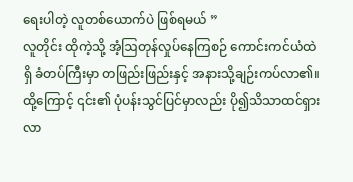ရေးပါတဲ့ လူတစ်ယောက်ပဲ ဖြစ်ရမယ် ”
လူတိုင်း ထိုကဲ့သို့ အံ့ဩတုန်လှုပ်နေကြစဉ် ကောင်းကင်ယံထဲရှိ ခံတပ်ကြီးမှာ တဖြည်းဖြည်းနှင့် အနားသို့ချဉ်းကပ်လာ၏။ ထို့ကြောင့် ၎င်း၏ ပုံပန်းသွင်ပြင်မှာလည်း ပို၍သိသာထင်ရှားလာ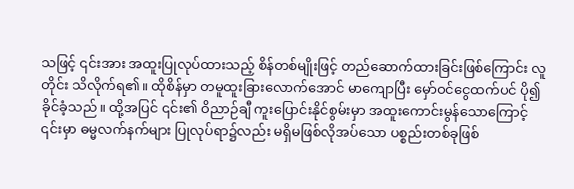သဖြင့် ၎င်းအား အထူးပြုလုပ်ထားသည့် စိန်တစ်မျိုးဖြင့် တည်ဆောက်ထားခြင်းဖြစ်ကြောင်း လူတိုင်း သိလိုက်ရ၏။ ထိုစိန်မှာ တမူထူးခြားလောက်အောင် မာကျောပြီး မှော်ဝင်ငွေထက်ပင် ပို၍ခိုင်ခံ့သည်။ ထို့အပြင် ၎င်း၏ ဝိညာဉ်ချီ ကူးပြောင်းနိုင်စွမ်းမှာ အထူးကောင်းမွန်သောကြောင့် ၎င်းမှာ ဓမ္မလက်နက်များ ပြုလုပ်ရာ၌လည်း မရှိမဖြစ်လိုအပ်သော ပစ္စည်းတစ်ခုဖြစ်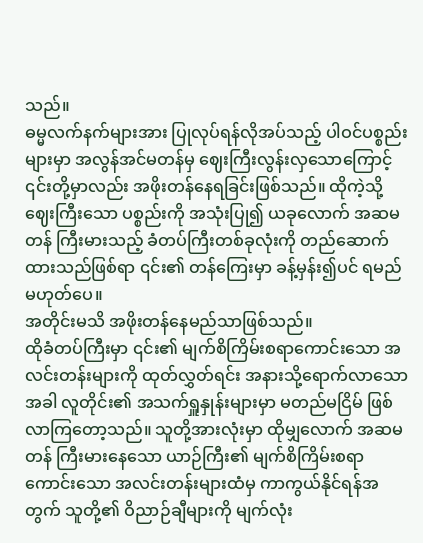သည်။
ဓမ္မလက်နက်များအား ပြုလုပ်ရန်လိုအပ်သည့် ပါဝင်ပစ္စည်းများမှာ အလွန်အင်မတန်မှ ဈေးကြီးလွန်းလှသောကြောင့် ၎င်းတို့မှာလည်း အဖိုးတန်နေရခြင်းဖြစ်သည်။ ထိုကဲ့သို့ ဈေးကြီးသော ပစ္စည်းကို အသုံးပြု၍ ယခုလောက် အဆမတန် ကြီးမားသည့် ခံတပ်ကြီးတစ်ခုလုံးကို တည်ဆောက်ထားသည်ဖြစ်ရာ ၎င်း၏ တန်ကြေးမှာ ခန့်မှန်း၍ပင် ရမည်မဟုတ်ပေ။
အတိုင်းမသိ အဖိုးတန်နေမည်သာဖြစ်သည်။
ထိုခံတပ်ကြီးမှာ ၎င်း၏ မျက်စိကြိမ်းစရာကောင်းသော အလင်းတန်းများကို ထုတ်လွှတ်ရင်း အနားသို့ရောက်လာသောအခါ လူတိုင်း၏ အသက်ရှူနှုန်းများမှာ မတည်မငြိမ် ဖြစ်လာကြတော့သည်။ သူတို့အားလုံးမှာ ထိုမျှလောက် အဆမတန် ကြီးမားနေသော ယာဉ်ကြီး၏ မျက်စိကြိမ်းစရာကောင်းသော အလင်းတန်းများထံမှ ကာကွယ်နိုင်ရန်အတွက် သူတို့၏ ဝိညာဉ်ချီများကို မျက်လုံး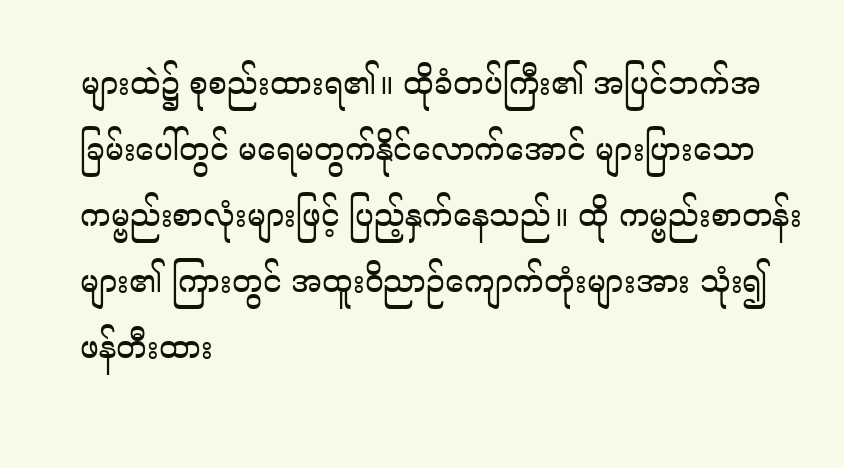များထဲ၌ စုစည်းထားရ၏။ ထိုခံတပ်ကြီး၏ အပြင်ဘက်အခြမ်းပေါ်တွင် မရေမတွက်နိုင်လောက်အောင် များပြားသော ကမ္ဗည်းစာလုံးများဖြင့် ပြည့်နှက်နေသည်။ ထို ကမ္ဗည်းစာတန်းများ၏ ကြားတွင် အထူးဝိညာဉ်ကျောက်တုံးများအား သုံး၍ ဖန်တီးထား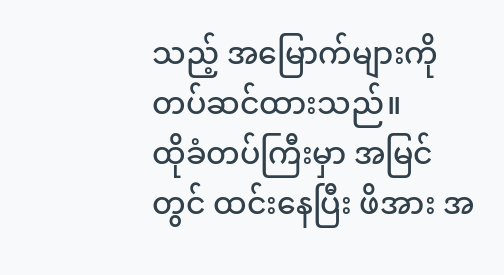သည့် အမြောက်များကို တပ်ဆင်ထားသည်။
ထိုခံတပ်ကြီးမှာ အမြင်တွင် ထင်းနေပြီး ဖိအား အ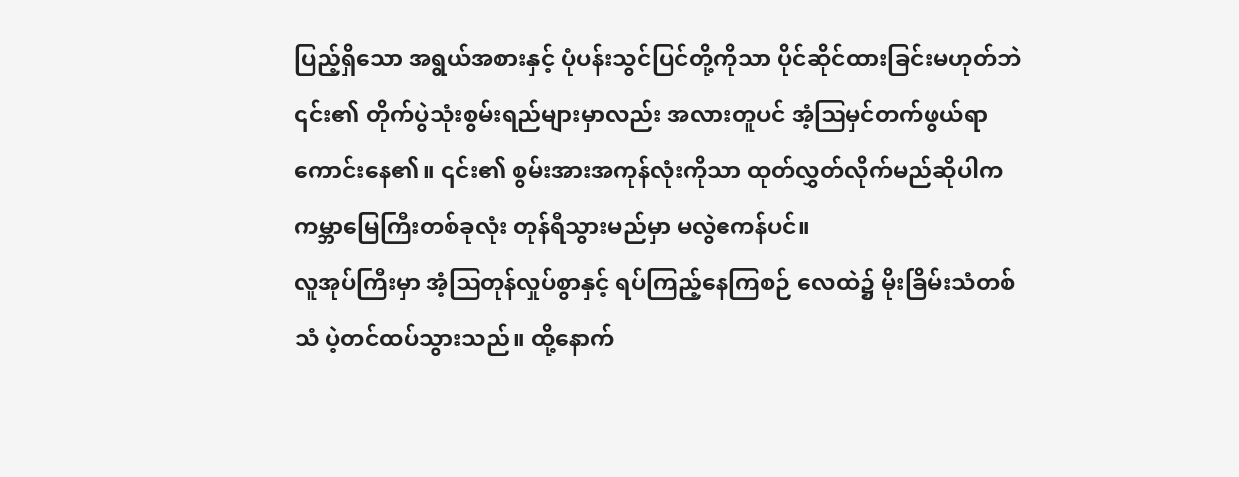ပြည့်ရှိသော အရွယ်အစားနှင့် ပုံပန်းသွင်ပြင်တို့ကိုသာ ပိုင်ဆိုင်ထားခြင်းမဟုတ်ဘဲ ၎င်း၏ တိုက်ပွဲသုံးစွမ်းရည်များမှာလည်း အလားတူပင် အံ့ဩမှင်တက်ဖွယ်ရာ ကောင်းနေ၏။ ၎င်း၏ စွမ်းအားအကုန်လုံးကိုသာ ထုတ်လွှတ်လိုက်မည်ဆိုပါက ကမ္ဘာမြေကြီးတစ်ခုလုံး တုန်ရီသွားမည်မှာ မလွဲဧကန်ပင်။
လူအုပ်ကြီးမှာ အံ့ဩတုန်လှုပ်စွာနှင့် ရပ်ကြည့်နေကြစဉ် လေထဲ၌ မိုးခြိမ်းသံတစ်သံ ပဲ့တင်ထပ်သွားသည်။ ထို့နောက်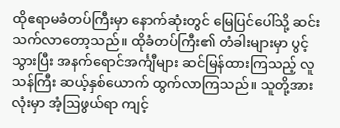ထိုဧရာမခံတပ်ကြီးမှာ နောက်ဆုံးတွင် မြေပြင်ပေါ်သို့ ဆင်းသက်လာတော့သည်။ ထိုခံတပ်ကြီး၏ တံခါးများမှာ ပွင့်သွားပြီး အနက်ရောင်အင်္ကျီများ ဆင်မြန်ထားကြသည့် လူသန်ကြီး ဆယ့်နှစ်ယောက် ထွက်လာကြသည်။ သူတို့အားလုံးမှာ အံ့ဩဖွယ်ရာ ကျင့်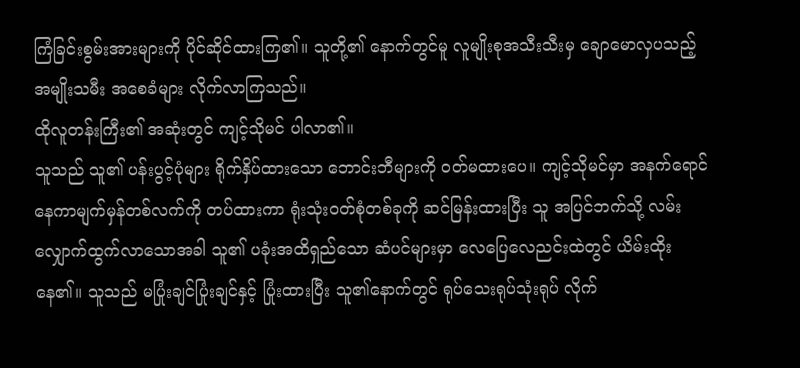ကြံခြင်းစွမ်းအားများကို ပိုင်ဆိုင်ထားကြ၏။ သူတို့၏ နောက်တွင်မူ လူမျိုးစုအသီးသီးမှ ချောမောလှပသည့် အမျိုးသမီး အစေခံများ လိုက်လာကြသည်။
ထိုလူတန်းကြီး၏ အဆုံးတွင် ကျင့်သိုမင် ပါလာ၏။
သူသည် သူ၏ ပန်းပွင့်ပုံများ ရိုက်နှိပ်ထားသော ဘောင်းဘီများကို ဝတ်မထားပေ။ ကျင့်သိုမင်မှာ အနက်ရောင် နေကာမျက်မှန်တစ်လက်ကို တပ်ထားကာ ရုံးသုံးဝတ်စုံတစ်ခုကို ဆင်မြန်းထားပြီး သူ အပြင်ဘက်သို့ လမ်းလျှောက်ထွက်လာသောအခါ သူ၏ ပခုံးအထိရှည်သော ဆံပင်များမှာ လေပြေလေညင်းထဲတွင် ယိမ်းထိုးနေ၏။ သူသည် မပြုံးချင်ပြုံးချင်နှင့် ပြုံးထားပြီး သူ၏နောက်တွင် ရုပ်သေးရုပ်သုံးရုပ် လိုက်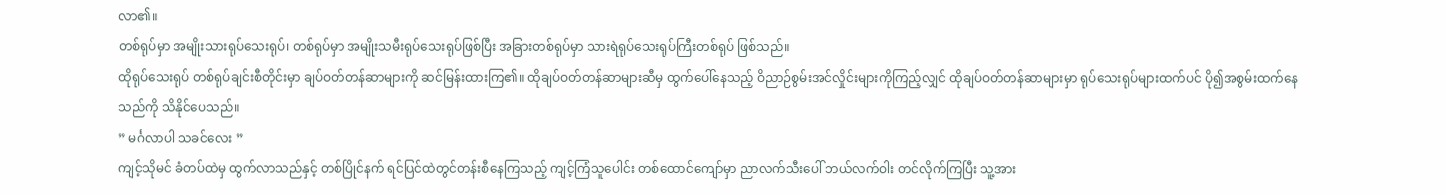လာ၏။
တစ်ရုပ်မှာ အမျိုးသားရုပ်သေးရုပ်၊ တစ်ရုပ်မှာ အမျိုးသမီးရုပ်သေးရုပ်ဖြစ်ပြီး အခြားတစ်ရုပ်မှာ သားရဲရုပ်သေးရုပ်ကြီးတစ်ရုပ် ဖြစ်သည်။
ထိုရုပ်သေးရုပ် တစ်ရုပ်ချင်းစီတိုင်းမှာ ချပ်ဝတ်တန်ဆာများကို ဆင်မြန်းထားကြ၏။ ထိုချပ်ဝတ်တန်ဆာများဆီမှ ထွက်ပေါ်နေသည့် ဝိညာဉ်စွမ်းအင်လှိုင်းများကိုကြည့်လျှင် ထိုချပ်ဝတ်တန်ဆာများမှာ ရုပ်သေးရုပ်များထက်ပင် ပို၍အစွမ်းထက်နေသည်ကို သိနိုင်ပေသည်။
” မင်္ဂလာပါ သခင်လေး ”
ကျင့်သိုမင် ခံတပ်ထဲမှ ထွက်လာသည်နှင့် တစ်ပြိုင်နက် ရင်ပြင်ထဲတွင်တန်းစီနေကြသည့် ကျင့်ကြံသူပေါင်း တစ်ထောင်ကျော်မှာ ညာလက်သီးပေါ် ဘယ်လက်ဝါး တင်လိုက်ကြပြီး သူ့အား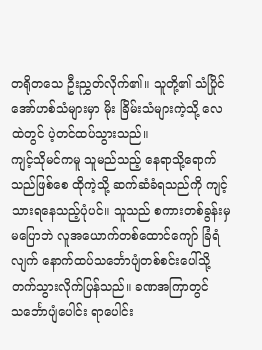တရိုတသေ ဦးညွှတ်လိုက်၏။ သူတို့၏ သံပြိုင်အော်ဟစ်သံများမှာ မိုး ခြိမ်းသံများကဲ့သို့ လေထဲတွင် ပဲ့တင်ထပ်သွားသည်။
ကျင့်သိုမင်ကမူ သူမည်သည့် နေရာသို့ရောက်သည်ဖြစ်စေ ထိုကဲ့သို့ ဆက်ဆံခံရသည်ကို ကျင့်သားရနေသည့်ပုံပင်။ သူသည် စကားတစ်ခွန်းမှ မပြောဘဲ လူအယောက်တစ်ထောင်ကျော် ခြံရံလျက် နောက်ထပ်သင်္ဘောပျံတစ်စင်းပေါ်သို့ တက်သွားလိုက်ပြန်သည်။ ခဏအကြာတွင် သင်္ဘောပျံပေါင်း ရာပေါင်း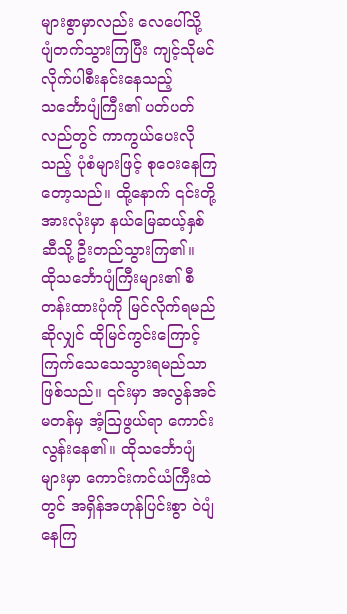များစွာမှာလည်း လေပေါ်သို့ ပျံတက်သွားကြပြီး ကျင့်သိုမင်လိုက်ပါစီးနင်းနေသည့် သင်္ဘောပျံကြီး၏ ပတ်ပတ်လည်တွင် ကာကွယ်ပေးလိုသည့် ပုံစံများဖြင့် စုဝေးနေကြတော့သည်။ ထို့နောက် ၎င်းတို့အားလုံးမှာ နယ်မြေဆယ့်နှစ်ဆီသို့ ဦးတည်သွားကြ၏။
ထိုသင်္ဘောပျံကြီးများ၏ စီတန်းထားပုံကို မြင်လိုက်ရမည်ဆိုလျှင် ထိုမြင်ကွင်းကြောင့် ကြက်သေသေသွားရမည်သာဖြစ်သည်။ ၎င်းမှာ အလွန်အင်မတန်မှ အံ့ဩဖွယ်ရာ ကောင်းလွန်းနေ၏။ ထိုသင်္ဘောပျံများမှာ ကောင်းကင်ယံကြီးထဲတွင် အရှိန်အဟုန်ပြင်းစွာ ဝဲပျံနေကြ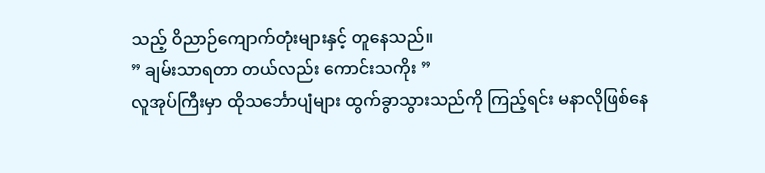သည့် ဝိညာဉ်ကျောက်တုံးများနှင့် တူနေသည်။
” ချမ်းသာရတာ တယ်လည်း ကောင်းသကိုး ”
လူအုပ်ကြီးမှာ ထိုသင်္ဘောပျံများ ထွက်ခွာသွားသည်ကို ကြည့်ရင်း မနာလိုဖြစ်နေ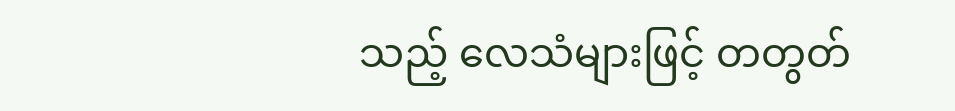သည့် လေသံများဖြင့် တတွတ်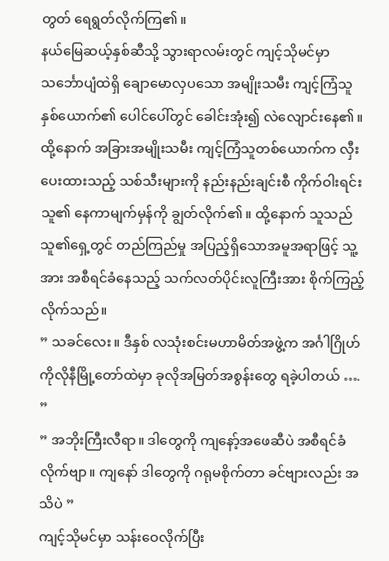တွတ် ရေရွတ်လိုက်ကြ၏။
နယ်မြေဆယ့်နှစ်ဆီသို့ သွားရာလမ်းတွင် ကျင့်သိုမင်မှာ သင်္ဘောပျံထဲရှိ ချောမောလှပသော အမျိုးသမီး ကျင့်ကြံသူ နှစ်ယောက်၏ ပေါင်ပေါ်တွင် ခေါင်းအုံး၍ လဲလျောင်းနေ၏။ ထို့နောက် အခြားအမျိုးသမီး ကျင့်ကြံသူတစ်ယောက်က လှီးပေးထားသည့် သစ်သီးများကို နည်းနည်းချင်းစီ ကိုက်ဝါးရင်း သူ၏ နေကာမျက်မှန်ကို ချွတ်လိုက်၏။ ထို့နောက် သူသည် သူ၏ရှေ့တွင် တည်ကြည်မှု အပြည့်ရှိသောအမူအရာဖြင့် သူ့အား အစီရင်ခံနေသည့် သက်လတ်ပိုင်းလူကြီးအား စိုက်ကြည့်လိုက်သည်။
” သခင်လေး။ ဒီနှစ် လသုံးစင်းမဟာမိတ်အဖွဲ့က အင်္ဂါဂြိုဟ် ကိုလိုနီမြို့တော်ထဲမှာ ခုလိုအမြတ်အစွန်းတွေ ရခဲ့ပါတယ် …. ”
” အဘိုးကြီးလီရာ။ ဒါတွေကို ကျနော့်အဖေဆီပဲ အစီရင်ခံလိုက်ဗျာ။ ကျနော် ဒါတွေကို ဂရုမစိုက်တာ ခင်ဗျားလည်း အသိပဲ ”
ကျင့်သိုမင်မှာ သန်းဝေလိုက်ပြီး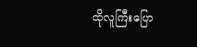ထိုလူကြီးပြော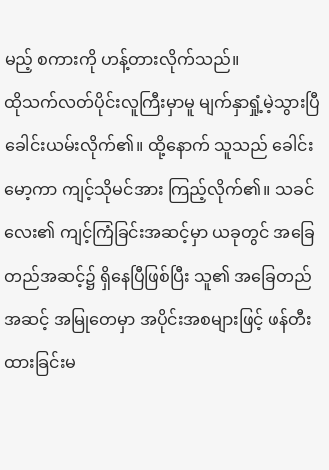မည့် စကားကို ဟန့်တားလိုက်သည်။
ထိုသက်လတ်ပိုင်းလူကြီးမှာမူ မျက်နှာရှုံ့မဲ့သွားပြီ ခေါင်းယမ်းလိုက်၏။ ထို့နောက် သူသည် ခေါင်းမော့ကာ ကျင့်သိုမင်အား ကြည့်လိုက်၏။ သခင်လေး၏ ကျင့်ကြံခြင်းအဆင့်မှာ ယခုတွင် အခြေတည်အဆင့်၌ ရှိနေပြီဖြစ်ပြီး သူ၏ အခြေတည်အဆင့် အမြုတေမှာ အပိုင်းအစများဖြင့် ဖန်တီးထားခြင်းမ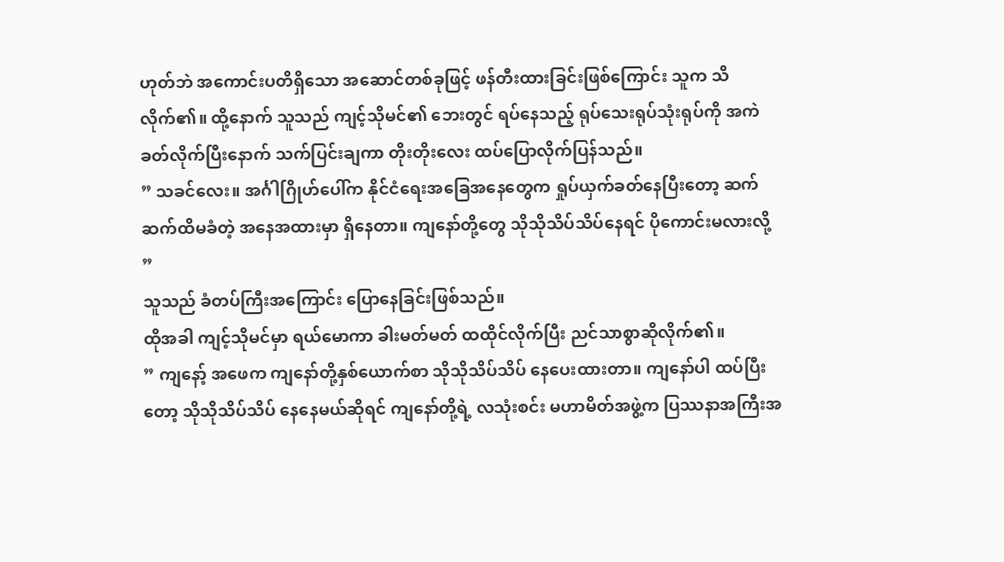ဟုတ်ဘဲ အကောင်းပတိရှိသော အဆောင်တစ်ခုဖြင့် ဖန်တီးထားခြင်းဖြစ်ကြောင်း သူက သိလိုက်၏။ ထို့နောက် သူသည် ကျင့်သိုမင်၏ ဘေးတွင် ရပ်နေသည့် ရုပ်သေးရုပ်သုံးရုပ်ကို အကဲခတ်လိုက်ပြီးနောက် သက်ပြင်းချကာ တိုးတိုးလေး ထပ်ပြောလိုက်ပြန်သည်။
” သခင်လေး။ အင်္ဂါဂြိုဟ်ပေါ်က နိုင်ငံရေးအခြေအနေတွေက ရှုပ်ယှက်ခတ်နေပြီးတော့ ဆက်ဆက်ထိမခံတဲ့ အနေအထားမှာ ရှိနေတာ။ ကျနော်တို့တွေ သိုသိုသိပ်သိပ်နေရင် ပိုကောင်းမလားလို့ ”
သူသည် ခံတပ်ကြီးအကြောင်း ပြောနေခြင်းဖြစ်သည်။
ထိုအခါ ကျင့်သိုမင်မှာ ရယ်မောကာ ခါးမတ်မတ် ထထိုင်လိုက်ပြီး ညင်သာစွာဆိုလိုက်၏။
” ကျနော့် အဖေက ကျနော်တို့နှစ်ယောက်စာ သိုသိုသိပ်သိပ် နေပေးထားတာ။ ကျနော်ပါ ထပ်ပြီးတော့ သိုသိုသိပ်သိပ် နေနေမယ်ဆိုရင် ကျနော်တို့ရဲ့ လသုံးစင်း မဟာမိတ်အဖွဲ့က ပြဿနာအကြီးအ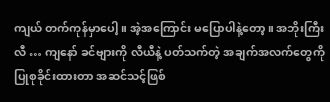ကျယ် တက်ကုန်မှာပေါ့။ အဲ့အကြောင်း မပြောပါနဲ့တော့။ အဘိုးကြီးလီ … ကျနော် ခင်ဗျားကို လီယီနဲ့ ပတ်သက်တဲ့ အချက်အလက်တွေကို ပြုစုခိုင်းထားတာ အဆင်သင့်ဖြစ်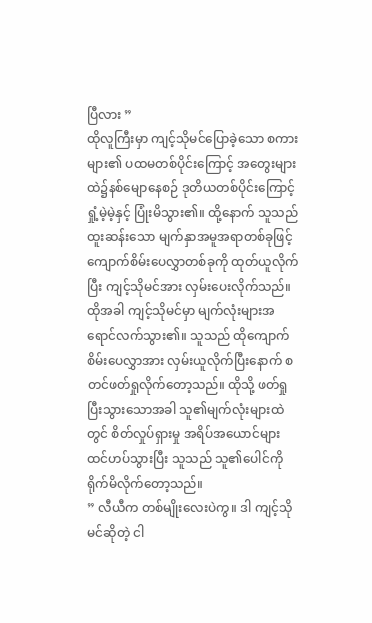ပြီလား ”
ထိုလူကြီးမှာ ကျင့်သိုမင်ပြောခဲ့သော စကားများ၏ ပထမတစ်ပိုင်းကြောင့် အတွေးများထဲ၌နစ်မျောနေစဉ် ဒုတိယတစ်ပိုင်းကြောင့် ရှုံ့မဲ့မဲ့နှင့် ပြုံးမိသွား၏။ ထို့နောက် သူသည် ထူးဆန်းသော မျက်နှာအမူအရာတစ်ခုဖြင့် ကျောက်စိမ်းပေလွှာတစ်ခုကို ထုတ်ယူလိုက်ပြီး ကျင့်သိုမင်အား လှမ်းပေးလိုက်သည်။
ထိုအခါ ကျင့်သိုမင်မှာ မျက်လုံးများအရောင်လက်သွား၏။ သူသည် ထိုကျောက်စိမ်းပေလွှာအား လှမ်းယူလိုက်ပြီးနောက် စတင်ဖတ်ရှုလိုက်တော့သည်။ ထိုသို့ ဖတ်ရှုပြီးသွားသောအခါ သူ၏မျက်လုံးများထဲတွင် စိတ်လှုပ်ရှားမှု အရိပ်အယောင်များ ထင်ဟပ်သွားပြီး သူသည် သူ၏ပေါင်ကို ရိုက်မိလိုက်တော့သည်။
” လီယီက တစ်မျိုးလေးပဲကွ။ ဒါ ကျင့်သိုမင်ဆိုတဲ့ ငါ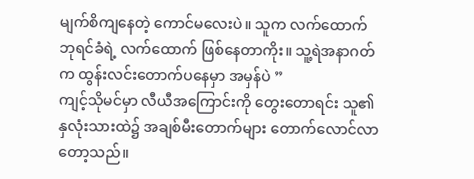မျက်စိကျနေတဲ့ ကောင်မလေးပဲ။ သူက လက်ထောက်ဘုရင်ခံရဲ့ လက်ထောက် ဖြစ်နေတာကိုး။ သူ့ရဲအနာဂတ်က ထွန်းလင်းတောက်ပနေမှာ အမှန်ပဲ ”
ကျင့်သိုမင်မှာ လီယီအကြောင်းကို တွေးတောရင်း သူ၏နှလုံးသားထဲ၌ အချစ်မီးတောက်များ တောက်လောင်လာတော့သည်။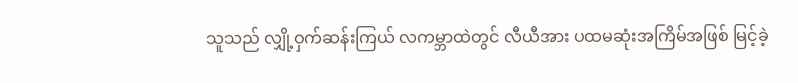သူသည် လျှို့ဝှက်ဆန်းကြယ် လကမ္ဘာထဲတွင် လီယီအား ပထမဆုံးအကြိမ်အဖြစ် မြင့်ခဲ့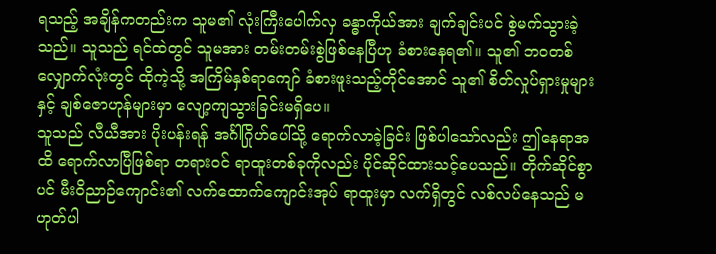ရသည့် အချိန်ကတည်းက သူမ၏ လုံးကြီးပေါက်လှ ခန္ဓာကိုယ်အား ချက်ချင်းပင် စွဲမက်သွားခဲ့သည်။ သူသည် ရင်ထဲတွင် သူမအား တမ်းတမ်းစွဲဖြစ်နေပြီဟု ခံစားနေရ၏။ သူ၏ ဘဝတစ်လျှောက်လုံးတွင် ထိုကဲ့သို့ အကြိမ်နှစ်ရာကျော် ခံစားဖူးသည့်တိုင်အောင် သူ၏ စိတ်လှုပ်ရှားမှုများနှင့် ချစ်ဇောဟုန်များမှာ လျော့ကျသွားခြင်းမရှိပေ။
သူသည် လီယီအား ပိုးပန်းရန် အင်္ဂါဂြိုဟ်ပေါ်သို့ ရောက်လာခဲ့ခြင်း ဖြစ်ပါသော်လည်း ဤနေရာအထိ ရောက်လာပြီဖြစ်ရာ တရားဝင် ရာထူးတစ်ခုကိုလည်း ပိုင်ဆိုင်ထားသင့်ပေသည်။ တိုက်ဆိုင်စွာပင် မီးဝိညာဉ်ကျောင်း၏ လက်ထောက်ကျောင်းအုပ် ရာထူးမှာ လက်ရှိတွင် လစ်လပ်နေသည် မဟုတ်ပါ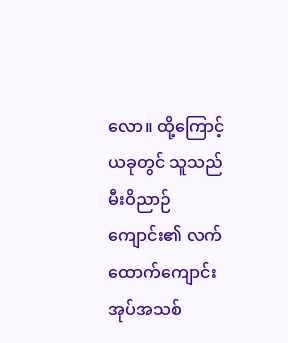လော။ ထို့ကြောင့် ယခုတွင် သူသည် မီးဝိညာဉ်ကျောင်း၏ လက်ထောက်ကျောင်းအုပ်အသစ်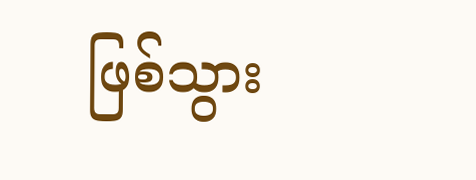ဖြစ်သွား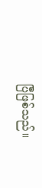ပြီဖြစ်သည်။